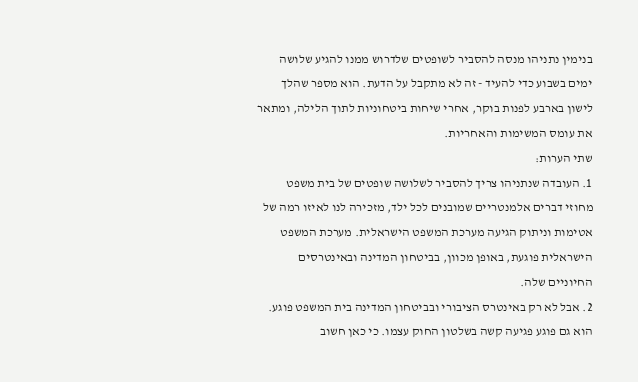בנימין נתניהו מנסה להסביר לשופטים שלדרוש ממנו להגיע שלושה ימים בשבוע כדי להעיד - זה לא מתקבל על הדעת. הוא מספר שהלך לישון בארבע לפנות בוקר, אחרי שיחות ביטחוניות לתוך הלילה, ומתאר את עומס המשימות והאחריות.
שתי הערות:
1. העובדה שנתניהו צריך להסביר לשלושה שופטים של בית משפט מחוזי דברים אלמנטריים שמובנים לכל ילד, מזכירה לנו לאיזו רמה של אטימות וניתוק הגיעה מערכת המשפט הישראלית. מערכת המשפט הישראלית פוגעת, באופן מכוון, בביטחון המדינה ובאינטרסים החיוניים שלה.
2. אבל לא רק באינטרס הציבורי ובביטחון המדינה בית המשפט פוגע. הוא גם פוגע פגיעה קשה בשלטון החוק עצמו. כי כאן חשוב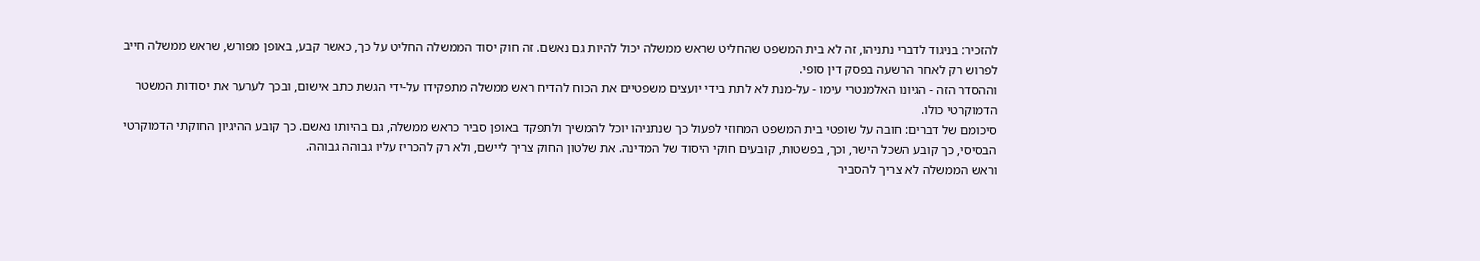להזכיר: בניגוד לדברי נתניהו, זה לא בית המשפט שהחליט שראש ממשלה יכול להיות גם נאשם. זה חוק יסוד הממשלה החליט על כך, כאשר קבע, באופן מפורש, שראש ממשלה חייב לפרוש רק לאחר הרשעה בפסק דין סופי.
וההסדר הזה - הגיונו האלמנטרי עימו - על-מנת לא לתת בידי יועצים משפטיים את הכוח להדיח ראש ממשלה מתפקידו על-ידי הגשת כתב אישום, ובכך לערער את יסודות המשטר הדמוקרטי כולו.
סיכומם של דברים: חובה על שופטי בית המשפט המחוזי לפעול כך שנתניהו יוכל להמשיך ולתפקד באופן סביר כראש ממשלה, גם בהיותו נאשם. כך קובע ההיגיון החוקתי הדמוקרטי הבסיסי, כך קובע השכל הישר, וכך, בפשטות, קובעים חוקי היסוד של המדינה. את שלטון החוק צריך ליישם, ולא רק להכריז עליו גבוהה גבוהה.
וראש הממשלה לא צריך להסביר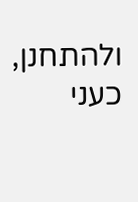ולהתחנן, כעני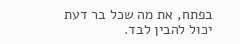בפתח, את מה שכל בר דעת יכול להבין לבד.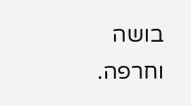בושה וחרפה.